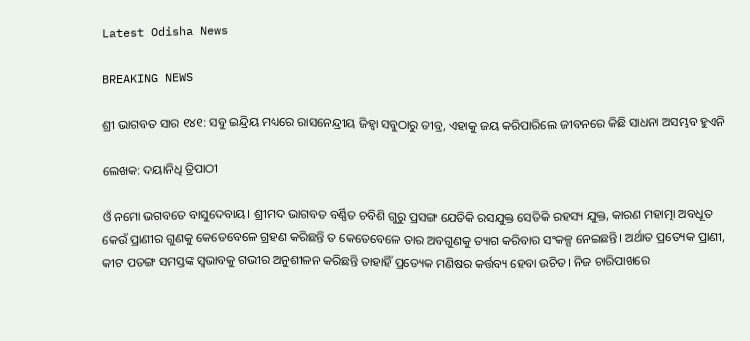Latest Odisha News

BREAKING NEWS

ଶ୍ରୀ ଭାଗବତ ସାର ୧୪୧: ସବୁ ଇନ୍ଦ୍ରିୟ ମଧ୍ୟରେ ରାସନେନ୍ଦ୍ରୀୟ ଜିହ୍ୱା ସବୁଠାରୁ ତୀବ୍ର, ଏହାକୁ ଜୟ କରିପାରିଲେ ଜୀବନରେ କିଛି ସାଧନା ଅସମ୍ଭବ ହୁଏନି

ଲେଖକ: ଦୟାନିଧି ତ୍ରିପାଠୀ

ଓଁ ନମୋ ଭଗବତେ ବାସୁଦେବାୟ। ଶ୍ରୀମଦ ଭାଗବତ ବର୍ଣ୍ଣିତ ଚବିଶି ଗୁରୁ ପ୍ରସଙ୍ଗ ଯେତିକି ରସଯୁକ୍ତ ସେତିକି ରହସ୍ୟ ଯୁକ୍ତ, କାରଣ ମହାତ୍ମା ଅବଧୂତ କେଉଁ ପ୍ରାଣୀର ଗୁଣକୁ କେତେବେଳେ ଗ୍ରହଣ କରିଛନ୍ତି ତ କେତେବେଳେ ତାର ଅବଗୁଣକୁ ତ୍ୟାଗ କରିବାର ସଂକଳ୍ପ ନେଇଛନ୍ତି। ଅର୍ଥାତ ପ୍ରତ୍ୟେକ ପ୍ରାଣୀ, କୀଟ ପତଙ୍ଗ ସମସ୍ତଙ୍କ ସ୍ଵଭାବକୁ ଗଭୀର ଅନୁଶୀଳନ କରିଛନ୍ତି ତାହାହିଁ ପ୍ରତ୍ୟେକ ମଣିଷର କର୍ତ୍ତବ୍ୟ ହେବା ଉଚିତ। ନିଜ ଚାରିପାଖରେ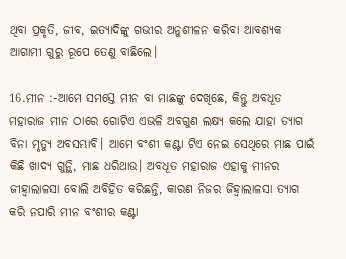ଥିବା ପ୍ରକୃତି, ଜୀବ, ଇତ୍ୟାଦିଙ୍କୁ ଗଭୀର ଅନୁଶୀଳନ କରିବା ଆବଶ୍ୟକ ଆଗାମୀ ଗୁରୁ ରୂପେ ତେଣୁ ବାଛିଲେ।

16.ମୀନ :-ଆମେ ସମସ୍ତେ ମୀନ ବା ମାଛଙ୍କୁ ଦେଖିଛେ, କିନ୍ତୁ ଅବଧୂତ ମହାରାଜ ମୀନ ଠାରେ ଗୋଟିଏ ଏଭଳି ଅବଗୁଣ ଲକ୍ଷ୍ୟ କଲେ ଯାହା ତ୍ୟାଗ ବିନା ମୃତ୍ୟୁ ଅବସମ୍ଭାବି। ଆମେ ବଂଶୀ କଣ୍ଟା ଟିଏ ନେଇ ସେଥିରେ ମାଛ ପାଇଁ କିଛି ଖାଦ୍ୟ ଗୁନ୍ଥି, ମାଛ ଧରିଥାଉ। ଅବଧୂତ ମହାରାଜ ଏହାକୁ ମୀନର ଜୀହ୍ୱାଲାଳସା ବୋଲି ଅବିହିତ କରିଛନ୍ତି, କାରଣ ନିଜର ଜିହ୍ୱାଲାଳସା ତ୍ୟାଗ କରି ନପାରି ମୀନ ବଂଶୀର କଣ୍ଟା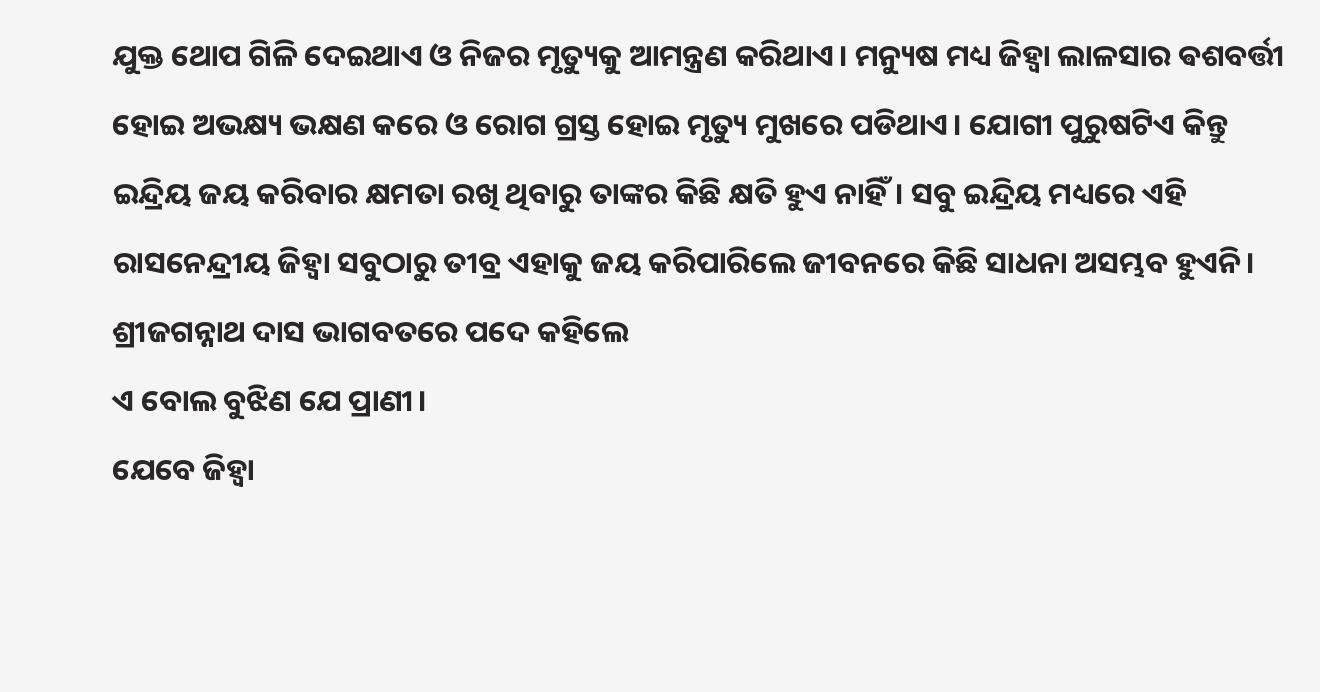ଯୁକ୍ତ ଥୋପ ଗିଳି ଦେଇଥାଏ ଓ ନିଜର ମୃତ୍ୟୁକୁ ଆମନ୍ତ୍ରଣ କରିଥାଏ। ମନ୍ୟୁଷ ମଧ୍ୟ ଜିହ୍ୱା ଲାଳସାର ଵଶବର୍ତ୍ତୀ ହୋଇ ଅଭକ୍ଷ୍ୟ ଭକ୍ଷଣ କରେ ଓ ରୋଗ ଗ୍ରସ୍ତ ହୋଇ ମୃତ୍ୟୁ ମୁଖରେ ପଡିଥାଏ। ଯୋଗୀ ପୁରୁଷଟିଏ କିନ୍ତୁ ଇନ୍ଦ୍ରିୟ ଜୟ କରିବାର କ୍ଷମତା ରଖି ଥିବାରୁ ତାଙ୍କର କିଛି କ୍ଷତି ହୁଏ ନାହିଁ। ସବୁ ଇନ୍ଦ୍ରିୟ ମଧ୍ୟରେ ଏହି ରାସନେନ୍ଦ୍ରୀୟ ଜିହ୍ୱା ସବୁଠାରୁ ତୀବ୍ର ଏହାକୁ ଜୟ କରିପାରିଲେ ଜୀବନରେ କିଛି ସାଧନା ଅସମ୍ଭବ ହୁଏନି। ଶ୍ରୀଜଗନ୍ନାଥ ଦାସ ଭାଗବତରେ ପଦେ କହିଲେ
ଏ ବୋଲ ବୁଝିଣ ଯେ ପ୍ରାଣୀ।
ଯେବେ ଜିହ୍ୱା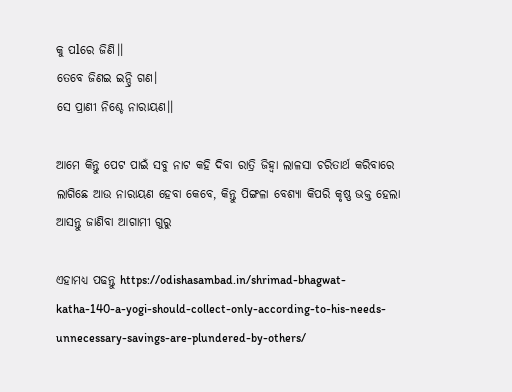କୁ ପlରେ ଜିଣି।।
ତେବେ ଜିଣଇ ଇନ୍ଦ୍ରି ଗଣ।
ସେ ପ୍ରାଣୀ ନିଶ୍ଚେ ନାରାୟଣ।।

ଆମେ କିନ୍ତୁ ପେଟ ପାଇଁ ସବୁ ନାଟ କହି ଦିବା ରାତ୍ରି ଜିହ୍ୱା ଲାଳସା ଚରିତାର୍ଥ କରିବାରେ ଲାଗିଛେ ଆଉ ନାରାୟଣ ହେବା କେବେ, କିନ୍ତୁ ପିଙ୍ଗଳା ବେଶ୍ୟା କିପରି କୃଷ୍ଣ ଭକ୍ତ ହେଲା ଆସନ୍ତୁ ଜାଣିବା ଆଗାମୀ ଗୁରୁ

ଏହାମଧ୍ୟ ପଢନ୍ତୁ https://odishasambad.in/shrimad-bhagwat-katha-140-a-yogi-should-collect-only-according-to-his-needs-unnecessary-savings-are-plundered-by-others/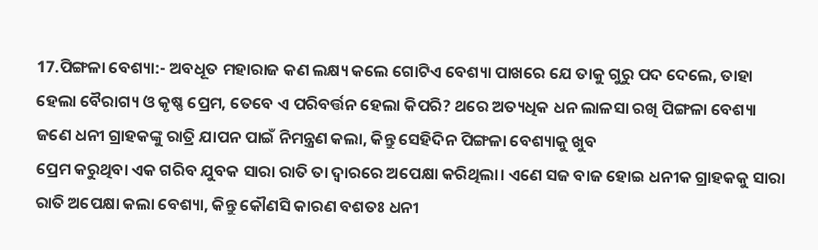17.ପିଙ୍ଗଳା ବେଶ୍ୟା:- ଅବଧୂତ ମହାରାଜ କଣ ଲକ୍ଷ୍ୟ କଲେ ଗୋଟିଏ ବେଶ୍ୟା ପାଖରେ ଯେ ତାକୁ ଗୁରୁ ପଦ ଦେଲେ, ତାହା ହେଲା ବୈରାଗ୍ୟ ଓ କୃଷ୍ଣ ପ୍ରେମ, ତେବେ ଏ ପରିବର୍ତ୍ତନ ହେଲା କିପରି? ଥରେ ଅତ୍ୟଧିକ ଧନ ଲାଳସା ରଖି ପିଙ୍ଗଳା ବେଶ୍ୟା ଜଣେ ଧନୀ ଗ୍ରାହକଙ୍କୁ ରାତ୍ରି ଯାପନ ପାଇଁ ନିମନ୍ତ୍ରଣ କଲା, କିନ୍ତୁ ସେହିଦିନ ପିଙ୍ଗଳା ବେଶ୍ୟାକୁ ଖୁବ
ପ୍ରେମ କରୁଥିବା ଏକ ଗରିବ ଯୁବକ ସାରା ରାତି ତା ଦ୍ୱାରରେ ଅପେକ୍ଷା କରିଥିଲା। ଏଣେ ସଜ ବାଜ ହୋଇ ଧନୀକ ଗ୍ରାହକକୁ ସାରା ରାତି ଅପେକ୍ଷା କଲା ବେଶ୍ୟା, କିନ୍ତୁ କୌଣସି କାରଣ ବଶତଃ ଧନୀ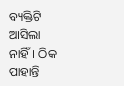ବ୍ୟକ୍ତିଟି ଆସିଲା ନାହିଁ। ଠିକ ପାହାନ୍ତି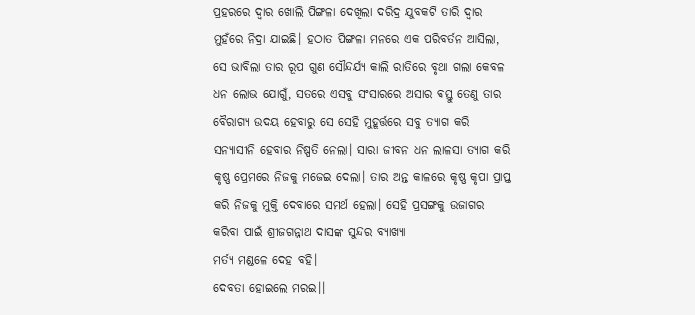ପ୍ରହରରେ ଦ୍ୱାର ଖୋଲି ପିଙ୍ଗଳା ଦେଖିଲା ଦରିଦ୍ର ଯୁବକଟି ତାରି ଦ୍ୱାର ମୁହଁରେ ନିଦ୍ରା ଯାଇଛି। ହଠାତ ପିଙ୍ଗଳା ମନରେ ଏକ ପରିବର୍ତନ ଆସିଲା, ସେ ଭାବିଲା ତାର ରୂପ ଗୁଣ ସୌନ୍ଦର୍ଯ୍ୟ କାଲି ରାତିରେ ବୃଥା ଗଲା କେବଳ ଧନ ଲୋଭ ଯୋଗୁଁ, ସତରେ ଏସବୁ ସଂସାରରେ ଅସାର ଵସ୍ତୁ ତେଣୁ ତାର ବୈରାଗ୍ୟ ଉଦୟ ହେବାରୁ ସେ ସେହି ମୁହୂର୍ତ୍ତରେ ସବୁ ତ୍ୟାଗ କରି ସନ୍ୟାସୀନି ହେବାର ନିଷ୍ପତି ନେଲା। ସାରା ଜୀବନ ଧନ ଲାଳସା ତ୍ୟାଗ କରି କୃଷ୍ଣ ପ୍ରେମରେ ନିଜକୁ ମଜେଇ ଦେଲା। ତାର ଅନ୍ତ କାଳରେ କୃଷ୍ଣ କୃପା ପ୍ରାପ୍ତ କରି ନିଜକୁ ମୁକ୍ତି ଦେବାରେ ସମର୍ଥ ହେଲା। ସେହି ପ୍ରସଙ୍ଗକୁ ଉଜାଗର କରିବା ପାଇଁ ଶ୍ରୀଜଗନ୍ନାଥ ଦାସଙ୍କ ସୁନ୍ଦର ବ୍ୟାଖ୍ୟା
ମର୍ତ୍ୟ ମଣ୍ଡଳେ ଦେହ ବହି।
ଦେବତା ହୋଇଲେ ମରଇ।।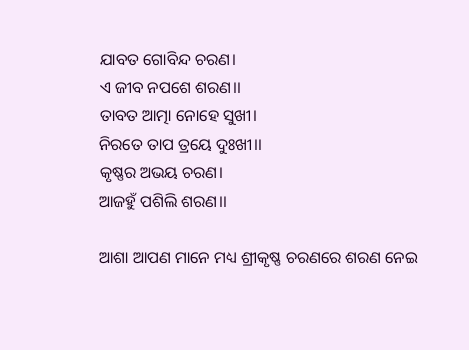ଯାବତ ଗୋବିନ୍ଦ ଚରଣ।
ଏ ଜୀବ ନପଶେ ଶରଣ।।
ତାବତ ଆତ୍ମା ନୋହେ ସୁଖୀ।
ନିରତେ ତାପ ତ୍ରୟେ ଦୁଃଖୀ।।
କୃଷ୍ଣର ଅଭୟ ଚରଣ।
ଆଜହୁଁ ପଶିଲି ଶରଣ।।

ଆଶା ଆପଣ ମାନେ ମଧ୍ୟ ଶ୍ରୀକୃଷ୍ଣ ଚରଣରେ ଶରଣ ନେଇ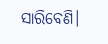ସାରିବେଣି।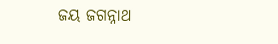ଜୟ ଜଗନ୍ନାଥ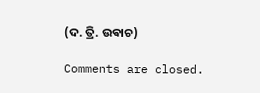(ଦ. ତ୍ରି. ଉଵାଚ)

Comments are closed.